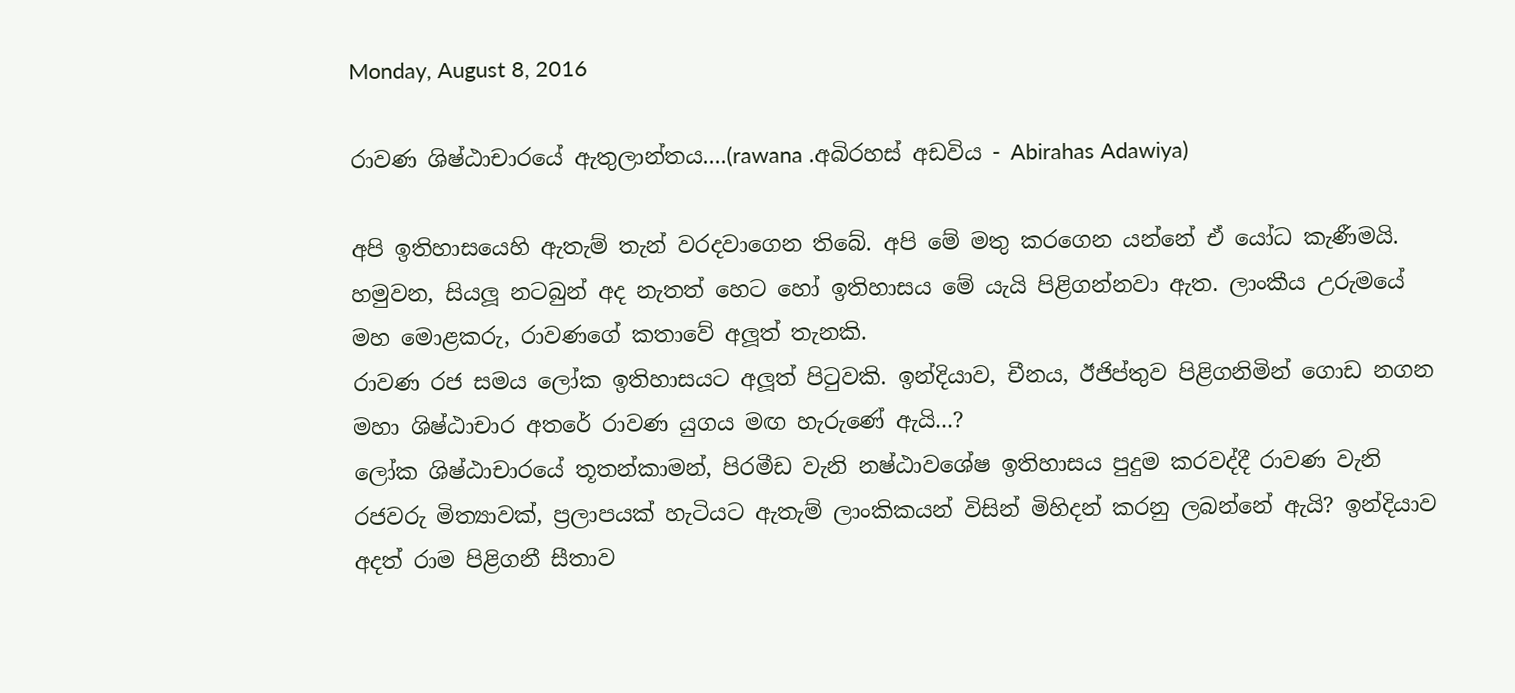Monday, August 8, 2016

රාවණ ශිෂ්ඨාචාරයේ ඇතුලාන්තය....(rawana .අබිරහස් අඩවිය - Abirahas Adawiya)

අපි ඉතිහාසයෙහි ඇතැම් තැන් වරදවාගෙන තිබේ. අපි මේ මතු කරගෙන යන්නේ ඒ යෝධ කැණීමයි. හමුවන, සියලූ නටබුන් අද නැතත් හෙට හෝ ඉතිහාසය මේ යැයි පිළිගන්නවා ඇත. ලාංකීය උරුමයේ මහ මොළකරු, රාවණගේ කතාවේ අලූත් තැනකි.
රාවණ රජ සමය ලෝක ඉතිහාසයට අලූත් පිටුවකි. ඉන්දියාව, චීනය, ඊජිප්තුව පිළිගනිමින් ගොඩ නගන මහා ශිෂ්ඨාචාර අතරේ රාවණ යුගය මඟ හැරුණේ ඇයි...?
ලෝක ශිෂ්ඨාචාරයේ තූතන්කාමන්, පිරමීඩ වැනි නෂ්ඨාවශේෂ ඉතිහාසය පුදුම කරවද්දී රාවණ වැනි රජවරු මිත්‍යාවක්, ප්‍රලාපයක් හැටියට ඇතැම් ලාංකිකයන් විසින් මිහිදන් කරනු ලබන්නේ ඇයි? ඉන්දියාව අදත් රාම පිළිගනී සීතාව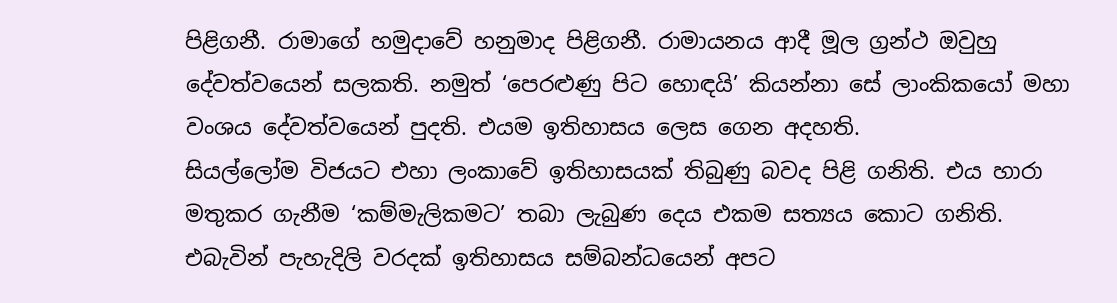පිළිගනී. රාමාගේ හමුදාවේ හනුමාද පිළිගනී. රාමායනය ආදී මූල ග්‍රන්ථ ඔවුහු දේවත්වයෙන් සලකති. නමුත් ‘පෙරළුණු පිට හොඳයි’ කියන්නා සේ ලාංකිකයෝ මහා වංශය දේවත්වයෙන් පුදති. එයම ඉතිහාසය ලෙස ගෙන අදහති.
සියල්ලෝම විජයට එහා ලංකාවේ ඉතිහාසයක් තිබුණු බවද පිළි ගනිති. එය හාරා මතුකර ගැනීම ‘කම්මැලිකමට’ තබා ලැබුණ දෙය එකම සත්‍යය කොට ගනිති. එබැවින් පැහැදිලි වරදක් ඉතිහාසය සම්බන්ධයෙන් අපට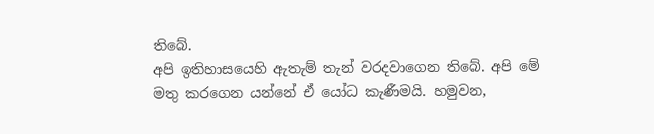තිබේ.
අපි ඉතිහාසයෙහි ඇතැම් තැන් වරදවාගෙන තිබේ. අපි මේ මතු කරගෙන යන්නේ ඒ යෝධ කැණීමයි. හමුවන,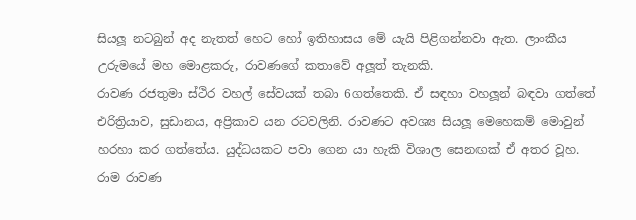සියලූ නටබුන් අද නැතත් හෙට හෝ ඉතිහාසය මේ යැයි පිළිගන්නවා ඇත. ලාංකීය උරුමයේ මහ මොළකරු, රාවණගේ කතාවේ අලූත් තැනකි.
රාවණ රජතුමා ස්ථිර වහල් සේවයක් තබා 6ගත්තෙකි. ඒ සඳහා වහලූන් බඳවා ගත්තේ එරිත්‍රියාව, සුඩානය, අප්‍රිකාව යන රටවලිනි. රාවණට අවශ්‍ය සියලූ මෙහෙකම් මොවුන් හරහා කර ගත්තේය. යුද්ධයකට පවා ගෙන යා හැකි විශාල සෙනඟක් ඒ අතර වූහ.
රාම රාවණ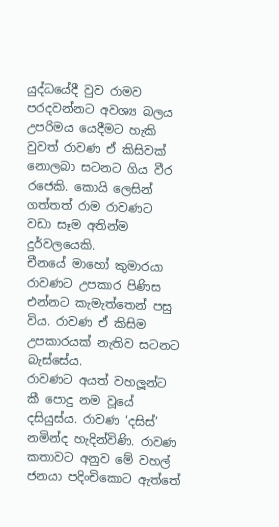යුද්ධයේදී වුව රාමව පරදවන්නට අවශ්‍ය බලය උපරිමය යෙදීමට හැකි වුවත් රාවණ ඒ කිසිවක් නොලබා සටනට ගිය වීර රජෙකි. කොයි ලෙසින් ගත්තත් රාම රාවණට වඩා සෑම අතින්ම දුර්වලයෙකි.
චීනයේ මාහෝ කුමාරයා රාවණට උපකාර පිණිස එන්නට කැමැත්තෙන් පසු විය. රාවණ ඒ කිසිම උපකාරයක් නැතිව සටනට බැස්සේය.
රාවණට අයත් වහලූන්ට කී පොදු නම වූයේ දසියුස්ය. රාවණ ‘දසිස්’ නමින්ද හැදින්විණි. රාවණ කතාවට අනුව මේ වහල් ජනයා පදිංචිකොට ඇත්තේ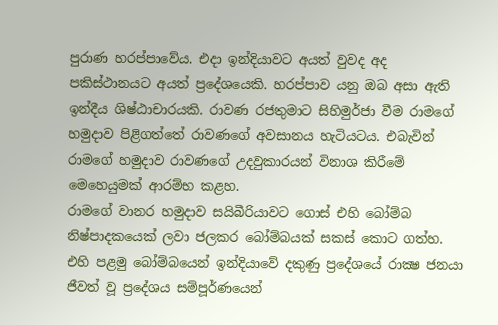පුරාණ හරප්පාවේය. එදා ඉන්දියාවට අයත් වුවද අද පකිස්ථානයට අයත් ප්‍රදේශයෙකි. හරප්පාව යනු ඔබ අසා ඇති ඉන්දීය ශිෂ්ඨාචාරයකි. රාවණ රජතුමාට සිහිමුර්ජා වීම රාමගේ හමුදාව පිළිගත්තේ රාවණගේ අවසානය හැටියටය. එබැවින් රාමගේ හමුදාව රාවණගේ උදවුකාරයන් විනාශ කිරීමේ මෙහෙයුමක් ආරම්භ කළහ.
රාමගේ වානර හමුදාව සයිබීරියාවට ගොස් එහි බෝම්බ නිෂ්පාදකයෙක් ලවා ජලකර බෝම්බයක් සකස් කොට ගත්හ. එහි පළමු බෝම්බයෙන් ඉන්දියාවේ දකුණු ප්‍රදේශයේ රාක්‍ෂ ජනයා ජීවත් වූ ප්‍රදේශය සම්පූර්ණයෙන්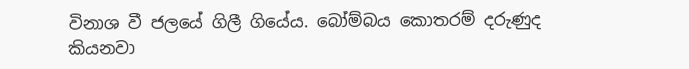විනාශ වී ජලයේ ගිලී ගියේය. බෝම්බය කොතරම් දරුණුද කියනවා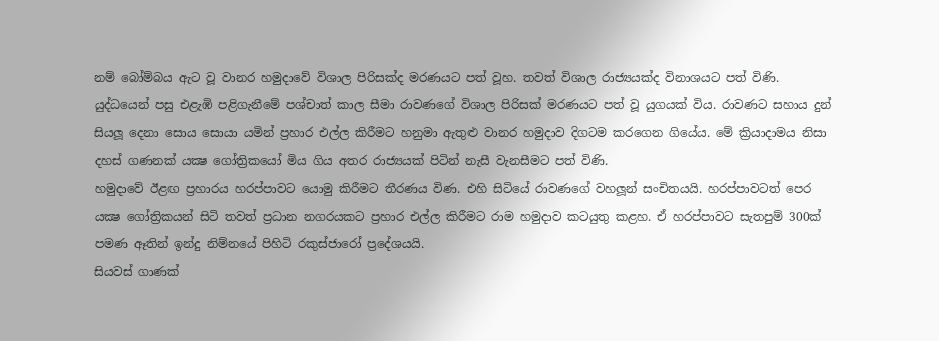නම් බෝම්බය ඇට වූ වානර හමුදාවේ විශාල පිරිසක්ද මරණයට පත් වූහ. තවත් විශාල රාජ්‍යයක්ද විනාශයට පත් විණි. යුද්ධයෙන් පසු එළැඹි පළිගැනීමේ පශ්චාත් කාල සීමා රාවණගේ විශාල පිරිසක් මරණයට පත් වූ යුගයක් විය. රාවණට සහාය දුන් සියලූ දෙනා සොය සොයා යමින් ප්‍රහාර එල්ල කිරීමට හනුමා ඇතුළු වානර හමුදාව දිගටම කරගෙන ගියේය. මේ ක්‍රියාදාමය නිසා දහස් ගණනක් යක්‍ෂ ගෝත්‍රිකයෝ මිය ගිය අතර රාජ්‍යයක් පිටින් නැසී වැනසීමට පත් විණි.
හමුදාවේ ඊළඟ ප්‍රහාරය හරප්පාවට යොමු කිරීමට තීරණය විණ. එහි සිටියේ රාවණගේ වහලූන් සංචිතයයි. හරප්පාවටත් පෙර යක්‍ෂ ගෝත්‍රිකයන් සිටි තවත් ප්‍රධාන නගරයකට ප්‍රහාර එල්ල කිරීමට රාම හමුදාව කටයුතු කළහ. ඒ හරප්පාවට සැතපුම් 300ක් පමණ ඈතින් ඉන්දු නිම්නයේ පිහිටි රකුස්ජාරෝ ප්‍රදේශයයි.
සියවස් ගාණක්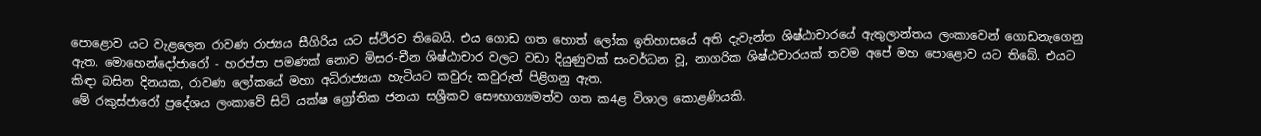පොළොව යට වැළලෙන රාවණ රාජ්‍යය සීගිරිය යට ස්ථිරව තිබෙයි. එය ගොඩ ගත හොත් ලෝක ඉතිහාසයේ අති දැවැන්ත ශිෂ්ඨාචාරයේ ඇතුලාන්තය ලංකාවෙන් ගොඩනැගෙනු ඇත. මොහෙන්දෝජාරෝ - හරප්පා පමණක් නොව මිසර-චීන ශිෂ්ඨාචාර වලට වඩා දියුණුවක් සංවර්ධන වූ, නාගරික ශිෂ්ඨචාරයක් තවම අපේ මහ පොළොව යට තිබේ. එයට කිඳා බසින දිනයක, රාවණ ලෝකයේ මහා අධිරාජ්‍යයා හැටියට කවුරු කවුරුත් පිළිගනු ඇත.
මේ රකුස්ජාරෝ ප්‍රදේශය ලංකාවේ සිටි යක්ෂ ග්‍රෝතික ජනයා සශ්‍රීකව සෞභාග්‍යමත්ව ගත ක4ළ විශාල කොළණියකි.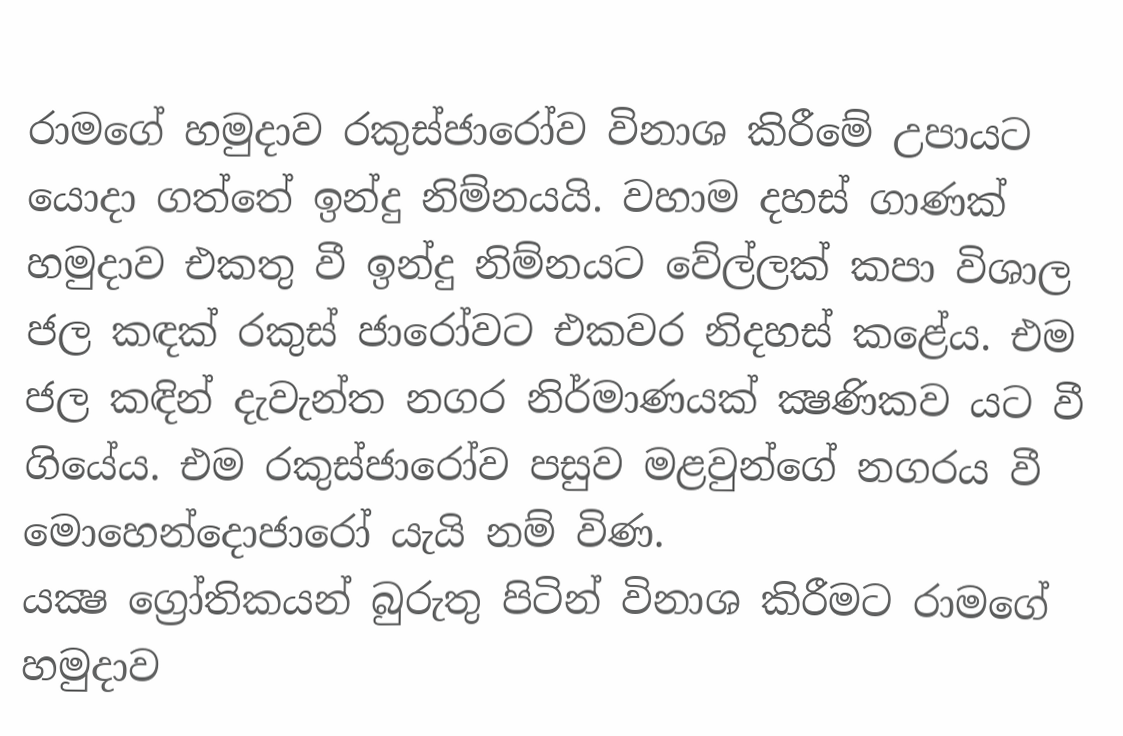රාමගේ හමුදාව රකුස්ජාරෝව විනාශ කිරීමේ උපායට යොදා ගත්තේ ඉන්දු නිම්නයයි. වහාම දහස් ගාණක් හමුදාව එකතු වී ඉන්දු නිම්නයට වේල්ලක් කපා විශාල ජල කඳක් රකුස් ජාරෝවට එකවර නිදහස් කළේය. එම ජල කඳින් දැවැන්ත නගර නිර්මාණයක් ක්‍ෂණිකව යට වී ගියේය. එම රකුස්ජාරෝව පසුව මළවුන්ගේ නගරය වී මොහෙන්දොජාරෝ යැයි නම් විණ.
යක්‍ෂ ග්‍රෝතිකයන් බුරුතු පිටින් විනාශ කිරීමට රාමගේ හමුදාව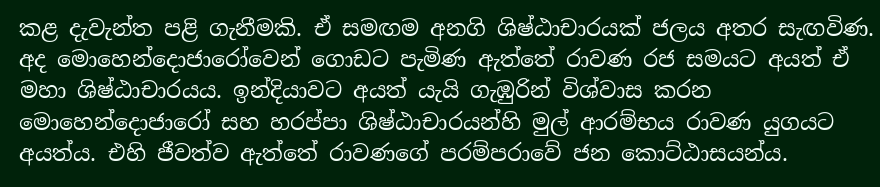කළ දැවැන්ත පළි ගැනීමකි. ඒ සමඟම අනගි ශිෂ්ඨාචාරයක් ජලය අතර සැඟවිණ. අද මොහෙන්දොජාරෝවෙන් ගොඩට පැමිණ ඇත්තේ රාවණ රජ සමයට අයත් ඒ මහා ශිෂ්ඨාචාරයය. ඉන්දියාවට අයත් යැයි ගැඹුරින් විශ්වාස කරන මොහෙන්දොජාරෝ සහ හරප්පා ශිෂ්ඨාචාරයන්හි මුල් ආරම්භය රාවණ යුගයට අයත්ය. එහි ජීවත්ව ඇත්තේ රාවණගේ පරම්පරාවේ ජන කොට්ඨාසයන්ය.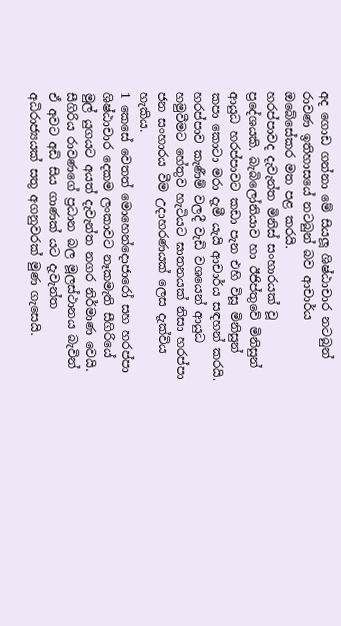අද ගොඩ ගන්නා මේ සියලූ ශිෂ්ඨාචාර නටබුන් රාවණ ඉතිහාසයේ නටබුන් බව ආචාර්ය ඔබේසේකර මත පළ කරයි.
හරප්පාවද දැවැන්ත මිනිස් සංහාරයක් වූ ප්‍රදේශයකි. බැබිලෝනියාව හා ඊජිප්තුවේ මිනිසුන් ආයුධ හරප්පාවට කඩා පැන එහි විසූ මිනිසුන් කපා කොටා මරා දැමී යැයි ආචාර්ය සඳහන් කරයි. හරප්පාව කැණීම් වලදී වැඩි වශයෙන් ආයුධ හමුවීමට හේතුව හැටියට ඝාතනයක් නිසා හරප්පා ජන සංහාරය වීම උදාහරණයක් ලෙස දැක්විය හැකිය.
1 කෙසේ වෙතත් මොහෙන්දොජාරෝ සහ හරප්පා ශිෂ්ඨාචාර දෙකම ලංකාවට නෑකමැති සීගිරියේ මුල් යුගයට අයත් දැවැන්ත නගර නිර්මාණ වෙයි.
සීගිරිය රාවණගේ ප්‍රධාන බල මූලස්ථානය බැවින් ඒ අවට අඩි සිය ගාණක් යට දැවැන්ත අධිරාජ්‍යයක් සතු අගනුවරක් මුණ ගැසෙයි.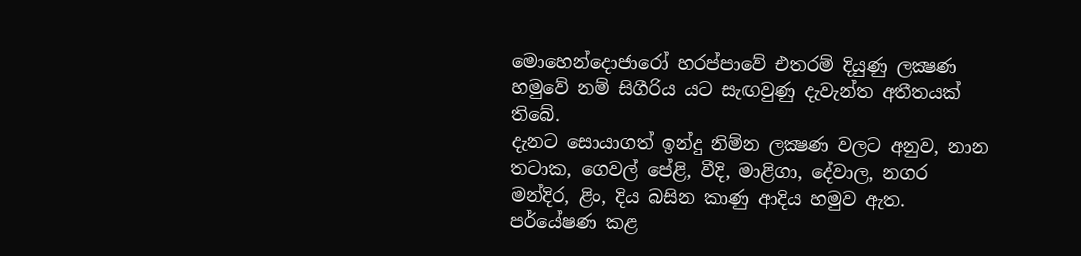මොහෙන්දොජාරෝ හරප්පාවේ එතරම් දියුණු ලක්‍ෂණ හමුවේ නම් සිගීරිය යට සැඟවුණු දැවැන්ත අතීතයක් තිබේ.
දැනට සොයාගත් ඉන්දු නිම්න ලක්‍ෂණ වලට අනුව, නාන තටාක, ගෙවල් පේළි, වීදි, මාළිගා, දේවාල, නගර මන්දිර, ළිං, දිය බසින කාණු ආදිය හමුව ඇත. පර්යේෂණ කළ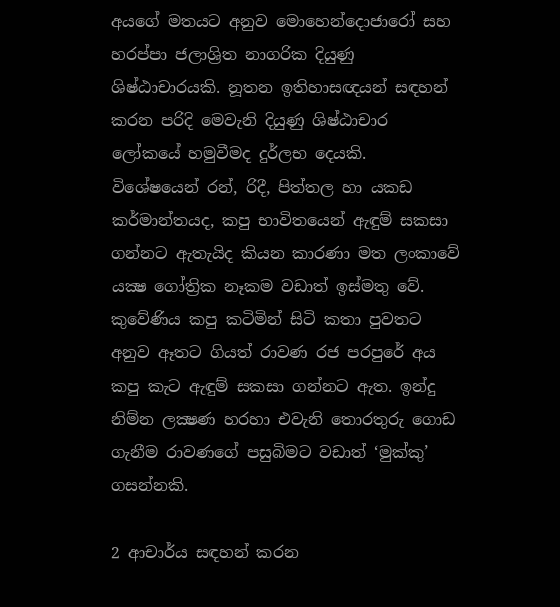අයගේ මතයට අනුව මොහෙන්දොජාරෝ සහ හරප්පා ජලාශ්‍රිත නාගරික දියුණු ශිෂ්ඨාචාරයකි. නූතන ඉතිහාසඥයන් සඳහන් කරන පරිදි මෙවැනි දියුණු ශිෂ්ඨාචාර ලෝකයේ හමුවීමද දුර්ලභ දෙයකි.
විශේෂයෙන් රන්, රිදී, පිත්තල හා යකඩ කර්මාන්තයද, කපු භාවිතයෙන් ඇඳුම් සකසා ගන්නට ඇතැයිද කියන කාරණා මත ලංකාවේ යක්‍ෂ ගෝත්‍රික නෑකම වඩාත් ඉස්මතු වේ. කුවේණිය කපු කටිමින් සිටි කතා පුවතට අනුව ඈතට ගියත් රාවණ රජ පරපුරේ අය කපු කැට ඇඳුම් සකසා ගන්නට ඇත. ඉන්දු නිම්න ලක්‍ෂණ හරහා එවැනි තොරතුරු ගොඩ ගැනීම රාවණගේ පසුබිමට වඩාත් ‘මුක්කු’ ගසන්නකි.

2 ආචාර්ය සඳහන් කරන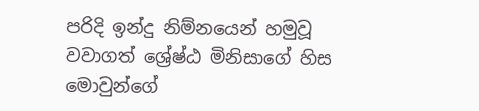පරිදි ඉන්දු නිම්නයෙන් හමුවූ වවාගත් ශ්‍රේෂ්ඨ මිනිසාගේ හිස මොවුන්ගේ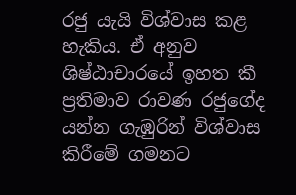රජු යැයි විශ්වාස කළ හැකිය. ඒ අනුව ශිෂ්ඨාචාරයේ ඉහත කී ප්‍රතිමාව රාවණ රජුගේද යන්න ගැඹුරින් විශ්වාස කිරීමේ ගමනට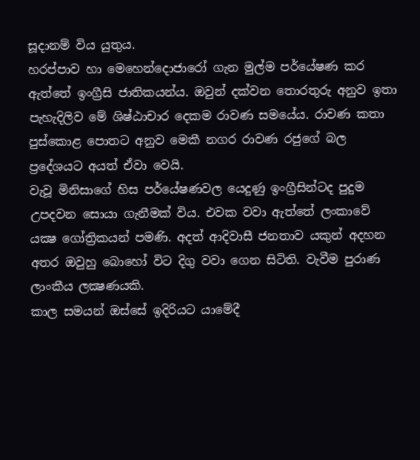සූදානම් විය යුතුය.
හරප්පාව හා මෙහෙන්දොජාරෝ ගැන මුල්ම පර්යේෂණ කර ඇත්තේ ඉංග්‍රීසි ජාතිකයන්ය. ඔවුන් දක්වන තොරතුරු අනුව ඉතා පැහැදිලිව මේ ශිෂ්ඨාචාර දෙකම රාවණ සමයේය. රාවණ කතා පුස්කොළ පොතට අනුව මෙකී නගර රාවණ රජුගේ බල ප්‍රදේශයට අයත් ඒවා වෙයි.
වැවූ මිනිසාගේ හිස පර්යේෂණවල යෙදුණු ඉංග්‍රීසින්ටද පුදුම උපදවන සොයා ගැනීමක් විය. එවක වවා ඇත්තේ ලංකාවේ යක්‍ෂ ගෝත්‍රිකයන් පමණි. අදත් ආදිවාසී ජනතාව යකුන් අදහන අතර ඔවුහු බොහෝ විට දිගු වවා ගෙන සිටිති. වැවීම පුරාණ ලාංකීය ලක්‍ෂණයකි.
කාල සමයන් ඔස්සේ ඉදිරියට යාමේදී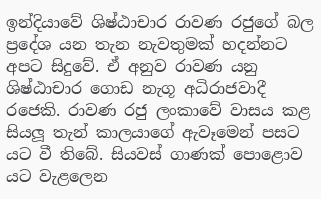ඉන්දියාවේ ශිෂ්ඨාචාර රාවණ රජුගේ බල ප්‍රදේශ යන තැන නැවතුමක් හදන්නට අපට සිදුවේ. ඒ අනුව රාවණ යනු ශිෂ්ඨාචාර ගොඩ නැගූ අධිරාජවාදී රජෙකි. රාවණ රජු ලංකාවේ වාසය කළ සියලූ තැන් කාලයාගේ ඇවෑමෙන් පසට යට වී තිබේ. සියවස් ගාණක් පොළොව යට වැළලෙන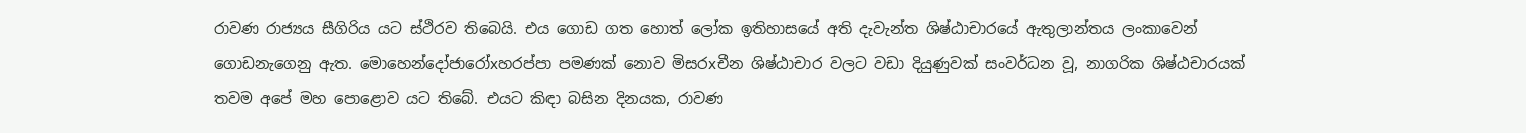රාවණ රාජ්‍යය සීගිරිය යට ස්ථිරව තිබෙයි. එය ගොඩ ගත හොත් ලෝක ඉතිහාසයේ අති දැවැන්ත ශිෂ්ඨාචාරයේ ඇතුලාන්තය ලංකාවෙන් ගොඩනැගෙනු ඇත. මොහෙන්දෝජාරෝxහරප්පා පමණක් නොව මිසරxචීන ශිෂ්ඨාචාර වලට වඩා දියුණුවක් සංවර්ධන වූ, නාගරික ශිෂ්ඨචාරයක් තවම අපේ මහ පොළොව යට තිබේ. එයට කිඳා බසින දිනයක, රාවණ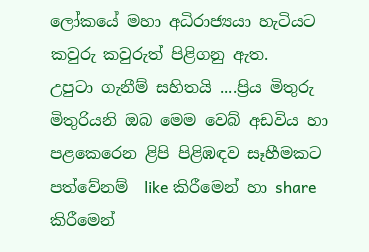ලෝකයේ මහා අධිරාජ්‍යයා හැටියට කවුරු කවුරුත් පිළිගනු ඇත.
උපුටා ගැනීම් සහිතයි ....ප්‍රිය මිතුරු මිතුරියනි ඔබ මෙම වෙබ් අඩවිය හා පළකෙරෙන ළිපි පිළිඹඳව සෑහීමකට පත්වේනම්  like කිරීමෙන් හා share කිරීමෙන්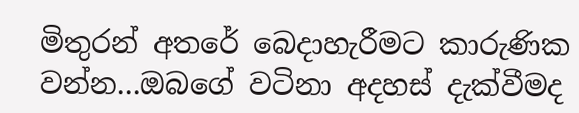මිතුරන් අතරේ බෙදාහැරීමට කාරුණික වන්න...ඔබගේ වටිනා අදහස් දැක්වීමද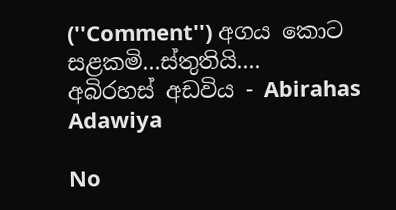(''Comment'') අගය කොට සළකමි...ස්තුතියි....
අබිරහස් අඩවිය - Abirahas Adawiya

No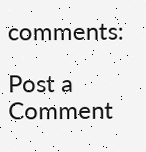comments:

Post a Comment